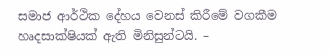සමාජ ආර්ථික දේහය වෙනස් කිරීමේ වගකීම හෘදසාක්ෂියක් ඇති මිනිසුන්ටයි. –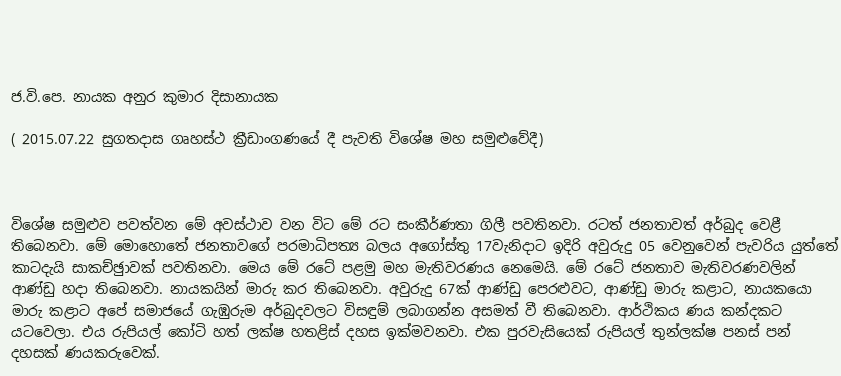ජ.වි.පෙ. නායක අනුර කුමාර දිසානායක

( 2015.07.22 සුගතදාස ගෘහස්ථ ක්‍රීඩාංගණයේ දී පැවති විශේෂ මහ සමුළුවේදී)



විශේෂ සමුළුව පවත්වන මේ අවස්ථාව වන විට මේ රට සංකීර්ණතා ගිලී පවතිනවා. රටත් ජනතාවත් අර්බුද වෙළී තිබෙනවා. මේ මොහොතේ ජනතාවගේ පරමාධිපත්‍ය බලය අගෝස්තු 17වැනිදාට ඉදිරි අවුරුදු 05 වෙනුවෙන් පැවරිය යුත්තේ කාටදැයි සාකච්ඡුාවක් පවතිනවා. මෙය මේ රටේ පළමු මහ මැතිවරණය නෙමෙයි. මේ රටේ ජනතාව මැතිවරණවලින් ආණ්ඩු හදා තිබෙනවා. නායකයින් මාරු කර තිබෙනවා. අවුරුදු 67ක් ආණ්ඩු පෙරළුවට, ආණ්ඩු මාරු කළාට, නායකයො මාරු කළාට අපේ සමාජයේ ගැඹුරුම අර්බුදවලට විසඳුම් ලබාගන්න අසමත් වී තිබෙනවා. ආර්ථිකය ණය කන්දකට යටවෙලා. එය රුපියල් කෝටි හත් ලක්ෂ හතළිස් දහස ඉක්මවනවා. එක පුරවැසියෙක් රුපියල් තුන්ලක්ෂ පනස් පන් දහසක් ණයකරුවෙක්.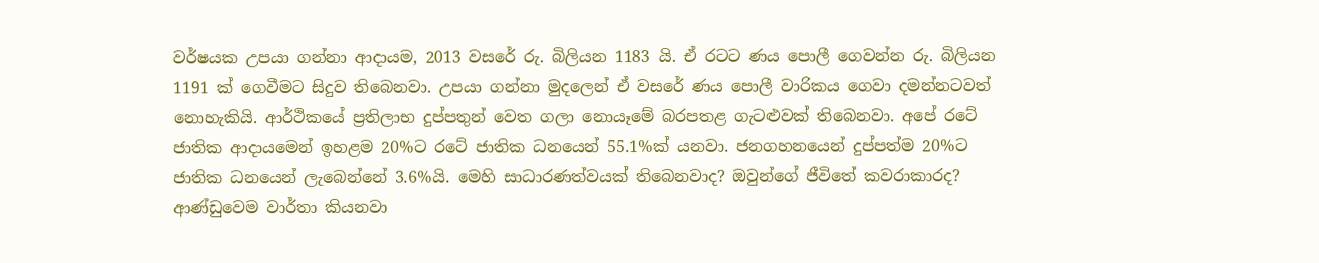වර්ෂයක උපයා ගන්නා ආදායම, 2013 වසරේ රු. බිලියන 1183 යි. ඒ රටට ණය පොලී ගෙවන්න රු. බිලියන 1191 ක් ගෙවීමට සිදුව තිබෙනවා. උපයා ගන්නා මුදලෙන් ඒ වසරේ ණය පොලී වාරිකය ගෙවා දමන්නටවත් නොහැකියි. ආර්ථිකයේ ප්‍රතිලාභ දුප්පතුන් වෙත ගලා නොයෑමේ බරපතළ ගැටළුවක් තිබෙනවා. අපේ රටේ ජාතික ආදායමෙන් ඉහළම 20%ට රටේ ජාතික ධනයෙන් 55.1%ක් යනවා. ජනගහනයෙන් දුප්පත්ම 20%ට ජාතික ධනයෙන් ලැබෙන්නේ 3.6%යි. මෙහි සාධාරණත්වයක් තිබෙනවාද? ඔවුන්ගේ ජීවිතේ කවරාකාරද? ආණ්ඩුවෙම වාර්තා කියනවා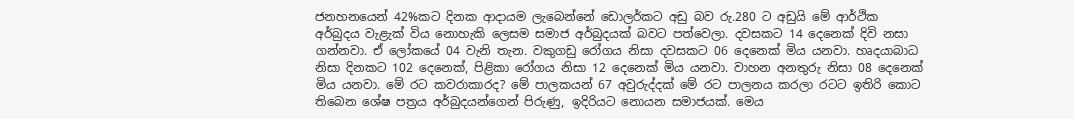ජනහනයෙන් 42%කට දිනක ආදායම ලැබෙන්නේ ඩොලර්කට අඩු බව රු.280 ට අඩුයි මේ ආර්ථික අර්බුදය වැළැක් විය නොහැකි ලෙසම සමාජ අර්බුදයක් බවට පත්වෙලා. දවසකට 14 දෙනෙක් දිවි නසා ගන්නවා. ඒ ලෝකයේ 04 වැනි තැන. වකුගඩු රෝගය නිසා දවසකට 06 දෙනෙක් මිය යනවා. හෘදයාබාධ නිසා දිනකට 102 දෙනෙක්, පිළිකා රෝගය නිසා 12 දෙනෙක් මිය යනවා. වාහන අනතුරු නිසා 08 දෙනෙක් මිය යනවා. මේ රට කවරාකාරද? මේ පාලකයන් 67 අවුරුද්දක් මේ රට පාලනය කරලා රටට ඉතිරි කොට තිබෙන ශේෂ පත්‍රය අර්බුදයන්ගෙන් පිරුණු, ඉදිරියට නොයන සමාජයක්. මෙය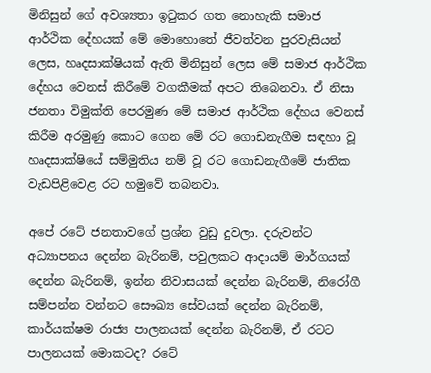මිනිසුන් ගේ අවශ්‍යතා ඉටුකර ගත නොහැකි සමාජ ආර්ථික දේහයක් මේ මොහොතේ ජීවත්වන පුරවැසියන් ලෙස, හෘදසාක්ෂියක් ඇති මිනිසුන් ලෙස මේ සමාජ ආර්ථික දේහය වෙනස් කිරීමේ වගකීමක් අපට තිබෙනවා. ඒ නිසා ජනතා විමුක්ති පෙරමුණ මේ සමාජ ආර්ථික දේහය වෙනස් කිරීම අරමුණු කොට ගෙන මේ රට ගොඩනැගීම සඳහා වූ හෘදසාක්ෂියේ සම්මුතිය නම් වූ රට ගොඩනැගීමේ ජාතික වැඩපිළිවෙළ රට හමුවේ තබනවා.

අපේ රටේ ජනතාවගේ ප්‍රශ්න වුඩු දුවලා. දරුවන්ට අධ්‍යාපනය දෙන්න බැරිනම්, පවුලකට ආදායම් මාර්ගයක් දෙන්න බැරිනම්, ඉන්න නිවාසයක් දෙන්න බැරිනම්, නිරෝගී සම්පන්න වන්නට සෞඛ්‍ය සේවයක් දෙන්න බැරිනම්,  කාර්යක්ෂම රාජ්‍ය පාලනයක් දෙන්න බැරිනම්, ඒ රටට පාලනයක් මොකටද? රටේ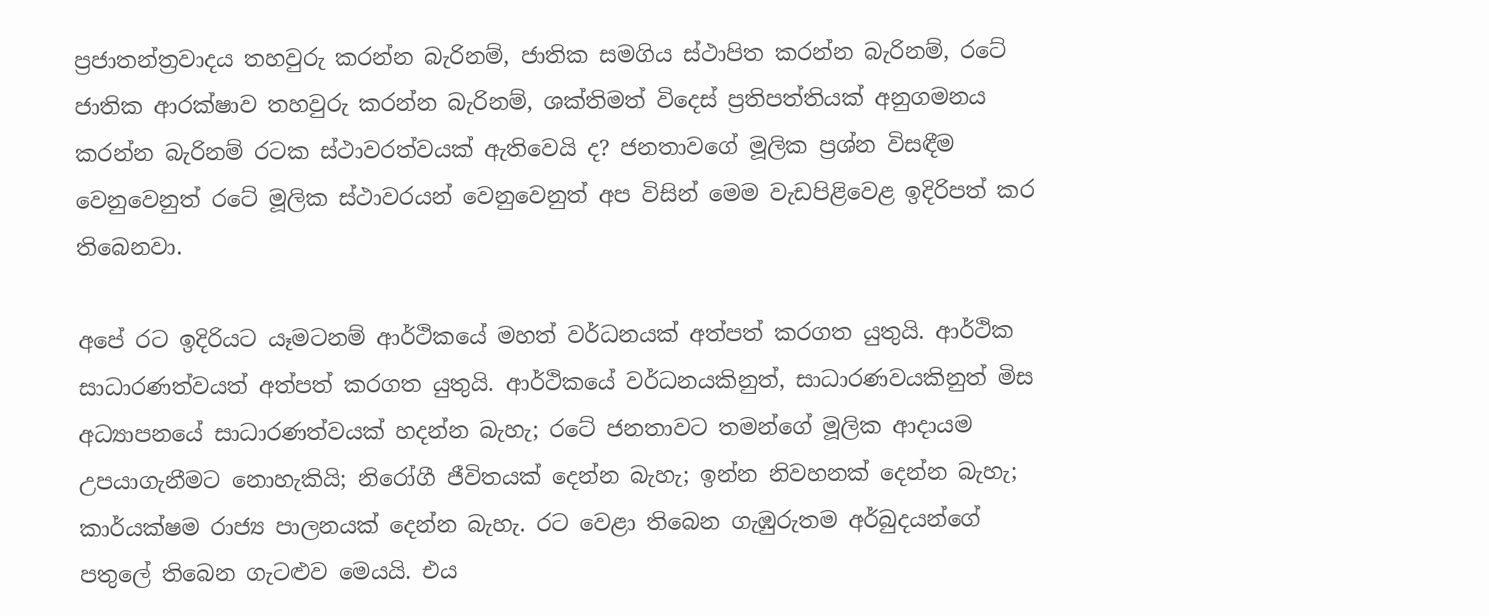ප්‍රජාතන්ත්‍රවාදය තහවුරු කරන්න බැරිනම්, ජාතික සමගිය ස්ථාපිත කරන්න බැරිනම්, රටේ ජාතික ආරක්ෂාව තහවුරු කරන්න බැරිනම්, ශක්තිමත් විදෙස් ප්‍රතිපත්තියක් අනුගමනය කරන්න බැරිනම් රටක ස්ථාවරත්වයක් ඇතිවෙයි ද? ජනතාවගේ මූලික ප්‍රශ්න විසඳීම වෙනුවෙනුත් රටේ මූලික ස්ථාවරයන් වෙනුවෙනුත් අප විසින් මෙම වැඩපිළිවෙළ ඉදිරිපත් කර තිබෙනවා.

අපේ රට ඉදිරියට යෑමටනම් ආර්ථිකයේ මහත් වර්ධනයක් අත්පත් කරගත යුතුයි. ආර්ථික සාධාරණත්වයත් අත්පත් කරගත යුතුයි. ආර්ථිකයේ වර්ධනයකිනුත්, සාධාරණවයකිනුත් මිස අධ්‍යාපනයේ සාධාරණත්වයක් හදන්න බැහැ; රටේ ජනතාවට තමන්ගේ මූලික ආදායම උපයාගැනීමට නොහැකියි; නිරෝගී ජීවිතයක් දෙන්න බැහැ; ඉන්න නිවහනක් දෙන්න බැහැ; කාර්යක්ෂම රාජ්‍ය පාලනයක් දෙන්න බැහැ. රට වෙළා තිබෙන ගැඹුරුතම අර්බුදයන්ගේ පතුලේ තිබෙන ගැටළුව මෙයයි. එය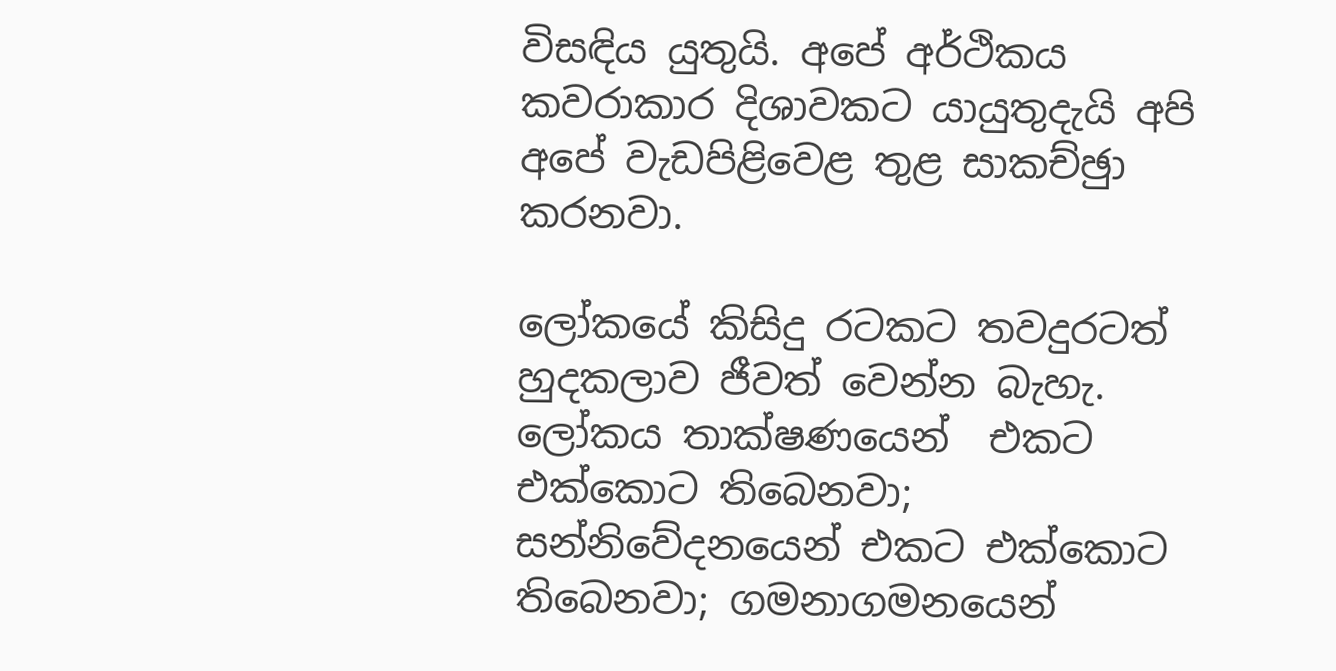විසඳිය යුතුයි. අපේ අර්ථිකය කවරාකාර දිශාවකට යායුතුදැයි අපි අපේ වැඩපිළිවෙළ තුළ සාකච්ඡුා කරනවා.

ලෝකයේ කිසිදු රටකට තවදුරටත් හුදකලාව ජීවත් වෙන්න බැහැ. ලෝකය තාක්ෂණයෙන්  එකට එක්කොට තිබෙනවා; සන්නිවේදනයෙන් එකට එක්කොට තිබෙනවා; ගමනාගමනයෙන්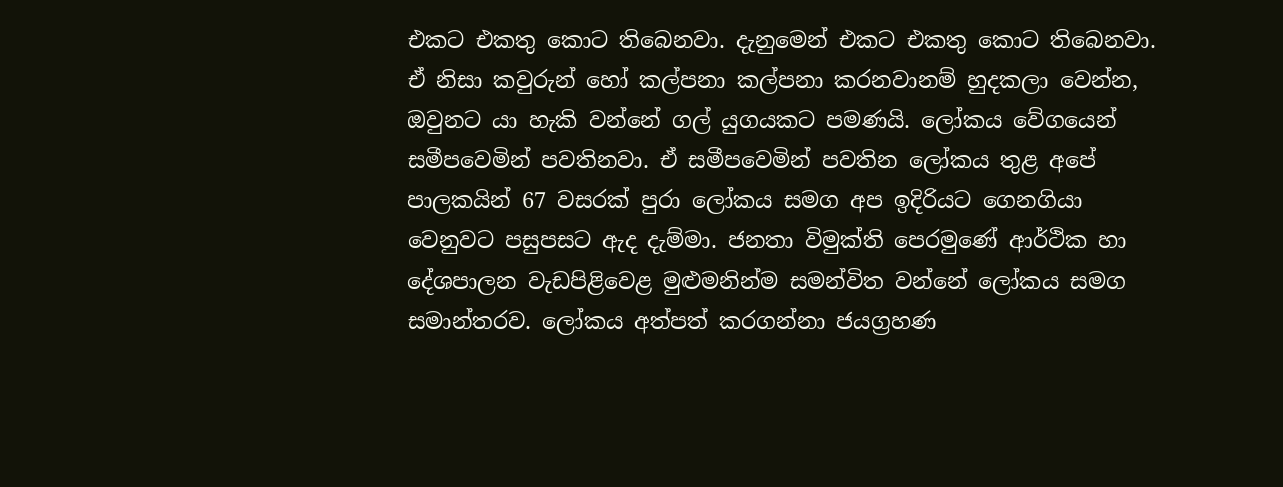එකට එකතු කොට තිබෙනවා. දැනුමෙන් එකට එකතු කොට තිබෙනවා. ඒ නිසා කවුරුන් හෝ කල්පනා කල්පනා කරනවානම් හුදකලා වෙන්න, ඔවුනට යා හැකි වන්නේ ගල් යුගයකට පමණයි. ලෝකය වේගයෙන් සමීපවෙමින් පවතිනවා. ඒ සමීපවෙමින් පවතින ලෝකය තුළ අපේ පාලකයින් 67 වසරක් පුරා ලෝකය සමග අප ඉදිරියට ගෙනගියා වෙනුවට පසුපසට ඇද දැම්මා. ජනතා විමුක්ති පෙරමුණේ ආර්ථික හා දේශපාලන වැඩපිළිවෙළ මුළුමනින්ම සමන්විත වන්නේ ලෝකය සමග සමාන්තරව. ලෝකය අත්පත් කරගන්නා ජයග්‍රහණ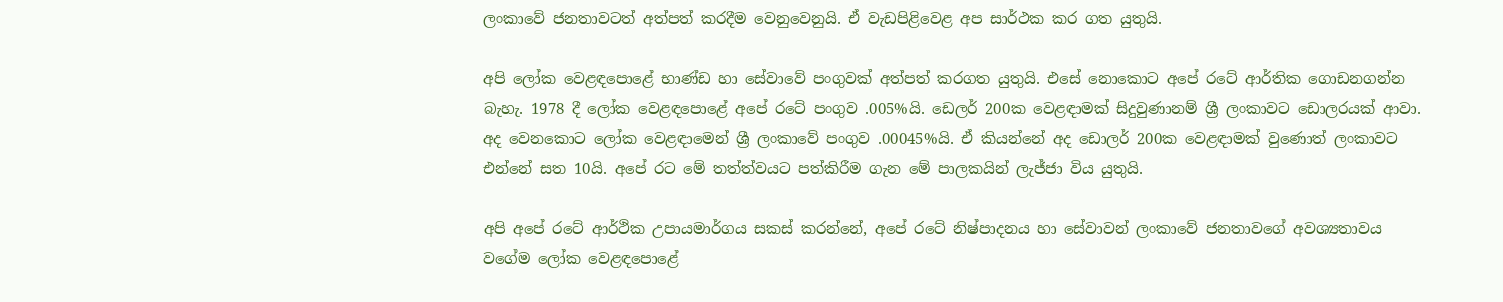ලංකාවේ ජනතාවටත් අත්පත් කරදීම වෙනුවෙනුයි. ඒ වැඩපිළිවෙළ අප සාර්ථක කර ගත යුතුයි.

අපි ලෝක වෙළඳපොළේ භාණ්ඩ හා සේවාවේ පංගුවක් අත්පත් කරගත යුතුයි. එසේ නොකොට අපේ රටේ ආර්තික ගොඩනගන්න බැහැ. 1978 දී ලෝක වෙළඳපොළේ අපේ රටේ පංගුව .005%යි. ඩෙලර් 200ක වෙළඳාමක් සිදුවුණානම් ශ්‍රී ලංකාවට ඩොලරයක් ආවා. අද වෙනකොට ලෝක වෙළඳාමෙන් ශ්‍රී ලංකාවේ පංගුව .00045%යි. ඒ කියන්නේ අද ඩොලර් 200ක වෙළඳාමක් වුණොත් ලංකාවට එන්නේ සත 10යි. අපේ රට මේ තත්ත්වයට පත්කිරීම ගැන මේ පාලකයින් ලැජ්ජා විය යුතුයි.

අපි අපේ රටේ ආර්ථික උපායමාර්ගය සකස් කරන්නේ, අපේ රටේ නිෂ්පාදනය හා සේවාවන් ලංකාවේ ජනතාවගේ අවශ්‍යතාවය වගේම ලෝක වෙළඳපොළේ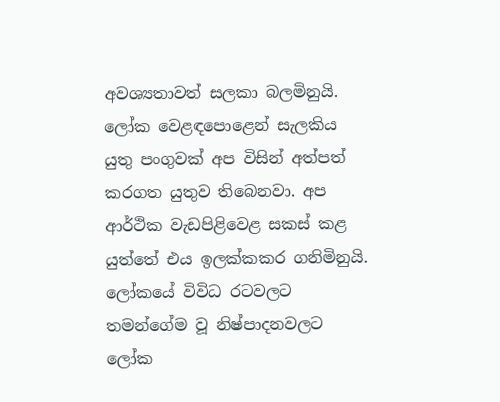අවශ්‍යතාවත් සලකා බලමිනුයි. ලෝක වෙළඳපොළෙන් සැලකිය යුතු පංගුවක් අප විසින් අත්පත් කරගත යුතුව තිබෙනවා. අප ආර්ථික වැඩපිළිවෙළ සකස් කළ යුත්තේ එය ඉලක්කකර ගනිමිනුයි. ලෝකයේ විවිධ රටවලට තමන්ගේම වූ නිෂ්පාදනවලට ලෝක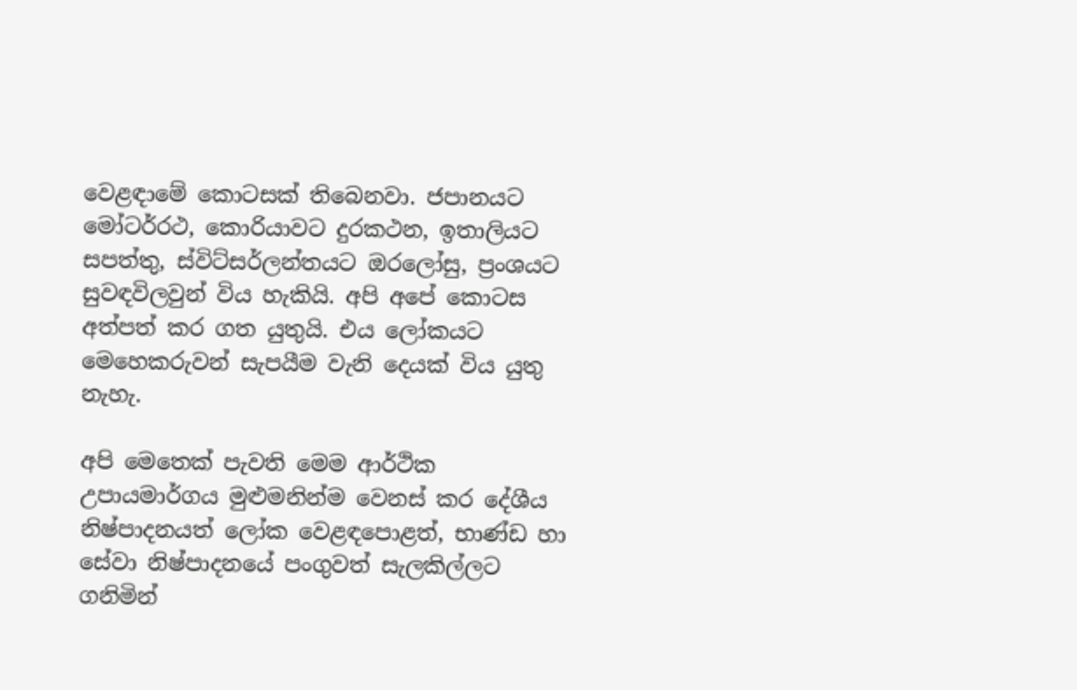වෙළඳාමේ කොටසක් තිබෙනවා. ජපානයට මෝටර්රථ, කොරියාවට දුරකථන, ඉතාලියට සපත්තු, ස්විට්සර්ලන්තයට ඔරලෝසු, ප්‍රංශයට සුවඳවිලවුන් විය හැකියි. අපි අපේ කොටස අත්පත් කර ගත යුතුයි. එය ලෝකයට මෙහෙකරුවන් සැපයීම වැනි දෙයක් විය යුතු නැහැ.

අපි මෙතෙක් පැවති මෙම ආර්ථික උපායමාර්ගය මුළුමනින්ම වෙනස් කර දේශීය නිෂ්පාදනයත් ලෝක වෙළඳපොළත්, භාණ්ඩ හා සේවා නිෂ්පාදනයේ පංගුවත් සැලකිල්ලට ගනිමින්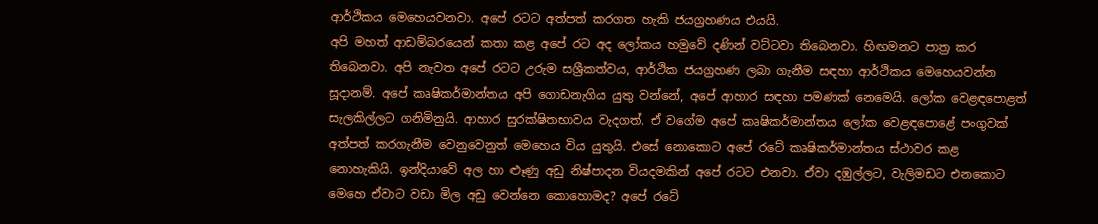ආර්ථිකය මෙහෙයවනවා. අපේ රටට අත්පත් කරගත හැකි ජයග්‍රහණය එයයි.
අපි මහත් ආඩම්බරයෙන් කතා කළ අපේ රට අද ලෝකය හමුවේ දණින් වට්ටවා තිබෙනවා. හිඟමනට පාත්‍ර කර තිබෙනවා. අපි නැවත අපේ රටට උරුම සශ්‍රීකත්වය, ආර්ථික ජයග්‍රහණ ලබා ගැනීම සඳහා ආර්ථිකය මෙහෙයවන්න සූදානම්. අපේ කෘෂිකර්මාන්තය අපි ගොඩනැගිය යුතු වන්නේ, අපේ ආහාර සඳහා පමණක් නෙමෙයි. ලෝක වෙළඳපොළත් සැලකිල්ලට ගනිමිනුයි. ආහාර සුරක්ෂිතභාවය වැදගත්. ඒ වගේම අපේ කෘෂිකර්මාන්තය ලෝක වෙළඳපොළේ පංගුවක් අත්පත් කරගැනීම වෙනුවෙනුත් මෙහෙය විය යුතුයි. එසේ නොකොට අපේ රටේ කෘෂිකර්මාන්තය ස්ථාවර කළ නොහැකියි. ඉන්දියාවේ අල හා ළුෑණු අඩු නිෂ්පාදන වියදමකින් අපේ රටට එනවා. ඒවා දඹුල්ලට, වැලිමඩට එනකොට මෙහෙ ඒවාට වඩා මිල අඩු වෙන්නෙ කොහොමද? අපේ රටේ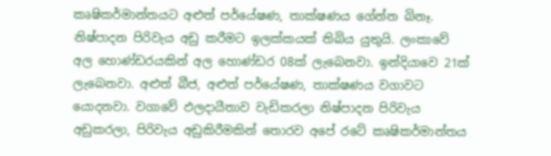කෘෂිකර්මාන්තයට අළුත් පර්යේෂණ, තාක්ෂණය ගේන්න බිනෑ. නිෂ්පාදන පිරිවැය අඩු කරීමට ඉලක්කයක් තිබිය යුතුයි. ලංකාවේ අල හොණ්ඩරයකින් අල හොණ්ඩර 08ක් ලැබෙනවා. ඉන්දියාවෙ 21ක් ලැබෙනවා. අළුත් බීජ, අළුත් පර්යේෂණ, තාක්ෂණය වගාවට යොදනවා. වගාවේ ඵලදායීතාව වැඩිකරලා නිෂ්පාදන පිරිවැය අඩුකරලා, පිරිවැය අඩුකිරීමකින් තොරව අපේ රටේ කෘෂිකර්මාන්තය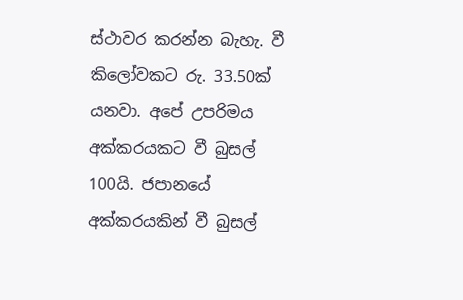ස්ථාවර කරන්න බැහැ. වී කිලෝවකට රු. 33.50ක් යනවා. අපේ උපරිමය අක්කරයකට වී බුසල් 100යි. ජපානයේ අක්කරයකින් වී බුසල්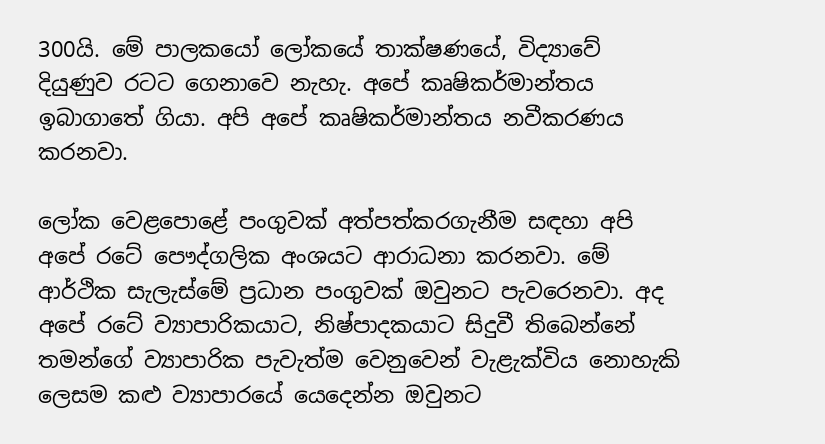300යි. මේ පාලකයෝ ලෝකයේ තාක්ෂණයේ, විද්‍යාවේ දියුණුව රටට ගෙනාවෙ නැහැ. අපේ කෘෂිකර්මාන්තය ඉබාගාතේ ගියා. අපි අපේ කෘෂිකර්මාන්තය නවීකරණය කරනවා.

ලෝක වෙළපොළේ පංගුවක් අත්පත්කරගැනීම සඳහා අපි අපේ රටේ පෞද්ගලික අංශයට ආරාධනා කරනවා. මේ ආර්ථික සැලැස්මේ ප්‍රධාන පංගුවක් ඔවුනට පැවරෙනවා. අද අපේ රටේ ව්‍යාපාරිකයාට, නිෂ්පාදකයාට සිදුවී තිබෙන්නේ තමන්ගේ ව්‍යාපාරික පැවැත්ම වෙනුවෙන් වැළැක්විය නොහැකි ලෙසම කළු ව්‍යාපාරයේ යෙදෙන්න ඔවුනට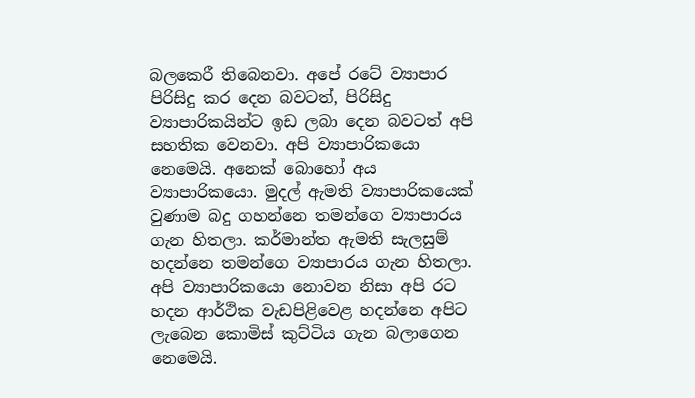බලකෙරී තිබෙනවා. අපේ රටේ ව්‍යාපාර පිරිසිදු කර දෙන බවටත්, පිරිසිදු ව්‍යාපාරිකයින්ට ඉඩ ලබා දෙන බවටත් අපි සහතික වෙනවා. අපි ව්‍යාපාරිකයො නෙමෙයි. අනෙක් බොහෝ අය ව්‍යාපාරිකයො. මුදල් ඇමති ව්‍යාපාරිකයෙක් වුණාම බදු ගහන්නෙ තමන්ගෙ ව්‍යාපාරය ගැන හිතලා. කර්මාන්ත ඇමති සැලසුම් හදන්නෙ තමන්ගෙ ව්‍යාපාරය ගැන හිතලා. අපි ව්‍යාපාරිකයො නොවන නිසා අපි රට හදන ආර්ථික වැඩපිළිවෙළ හදන්නෙ අපිට ලැබෙන කොමිස් කුට්ටිය ගැන බලාගෙන නෙමෙයි.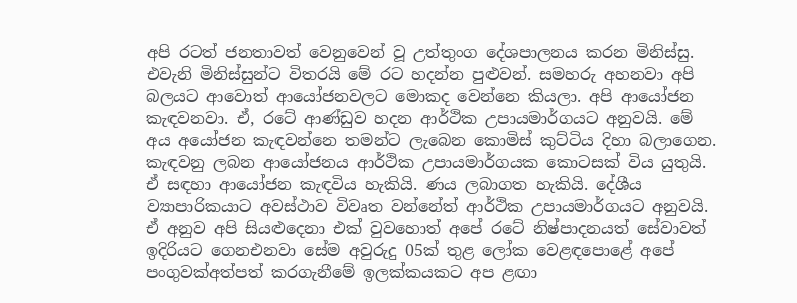අපි රටත් ජනතාවත් වෙනුවෙන් වූ උත්තුංග දේශපාලනය කරන මිනිස්සු. එවැනි මිනිස්සුන්ට විතරයි මේ රට හදන්න පුළුවන්. සමහරු අහනවා අපි බලයට ආවොත් ආයෝජනවලට මොකද වෙන්නෙ කියලා. අපි ආයෝජන කැඳවනවා. ඒ, රටේ ආණ්ඩුව හදන ආර්ථික උපායමාර්ගයට අනුවයි. මේ අය අයෝජන කැඳවන්නෙ තමන්ට ලැබෙන කොමිස් කුට්ටිය දිහා බලාගෙන. කැඳවනු ලබන ආයෝජනය ආර්ථික උපායමාර්ගයක කොටසක් විය යුතුයි. ඒ සඳහා ආයෝජන කැඳවිය හැකියි. ණය ලබාගත හැකියි. දේශීය ව්‍යාපාරිකයාට අවස්ථාව විවෘත වන්නේත් ආර්ථික උපායමාර්ගයට අනුවයි. ඒ අනුව අපි සියළුදෙනා එක් වුවහොත් අපේ රටේ නිෂ්පාදනයත් සේවාවත් ඉදිරියට ගෙනඑනවා සේම අවුරුදු 05ක් තුළ ලෝක වෙළඳපොළේ අපේ පංගුවක්අත්පත් කරගැනීමේ ඉලක්කයකට අප ළඟා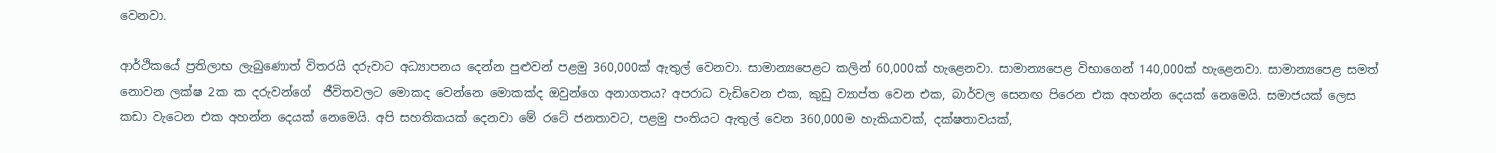වෙනවා.

ආර්ථිකයේ ප්‍රතිලාභ ලැබුණොත් විතරයි දරුවාට අධ්‍යාපනය දෙන්න පුළුවන් පළමු 360,000ක් ඇතුල් වෙනවා. සාමාන්‍යපෙළට කලින් 60,000ක් හැළෙනවා. සාමාන්‍යපෙළ විභාගෙන් 140,000ක් හැළෙනවා. සාමාන්‍යපෙළ සමත් නොවන ලක්ෂ 2ක ක දරුවන්ගේ  ජීවිතවලට මොකද වෙන්නෙ මොකක්ද ඔවුන්ගෙ අනාගතය? අපරාධ වැඩිවෙන එක, කුඩු ව්‍යාප්ත වෙන එක, බාර්වල සෙනඟ පිරෙන එක අහන්න දෙයක් නෙමෙයි. සමාජයක් ලෙස කඩා වැටෙන එක අහන්න දෙයක් නෙමෙයි. අපි සහතිකයක් දෙනවා මේ රටේ ජනතාවට, පළමු පංතියට ඇතුල් වෙන 360,000ම හැකියාවක්, දක්ෂතාවයක්,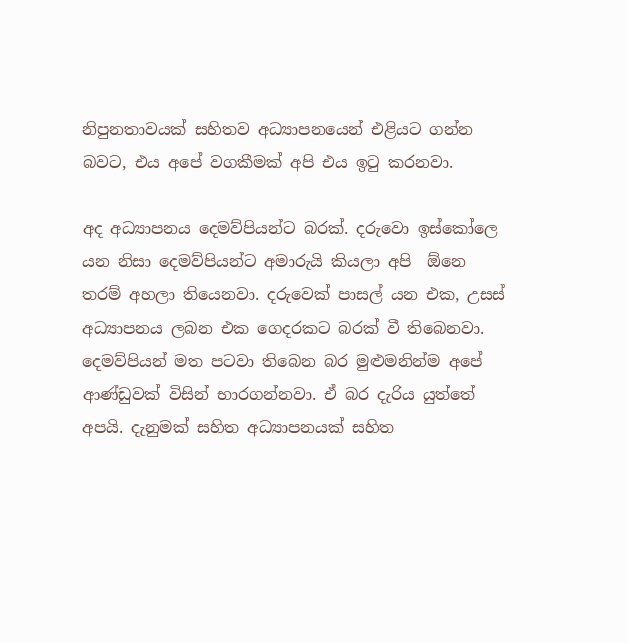නිපුනතාවයක් සහිතව අධ්‍යාපනයෙන් එළියට ගන්න බවට, එය අපේ වගකීමක් අපි එය ඉටු කරනවා.

අද අධ්‍යාපනය දෙමව්පියන්ට බරක්. දරුවො ඉස්කෝලෙ යන නිසා දෙමව්පියන්ට අමාරුයි කියලා අපි  ඕනෙ තරම් අහලා තියෙනවා. දරුවෙක් පාසල් යන එක, උසස් අධ්‍යාපනය ලබන එක ගෙදරකට බරක් වී තිබෙනවා. දෙමව්පියන් මත පටවා තිබෙන බර මුළුමනින්ම අපේ ආණ්ඩුවක් විසින් භාරගන්නවා. ඒ බර දැරිය යුත්තේ අපයි. දැනුමක් සහිත අධ්‍යාපනයක් සහිත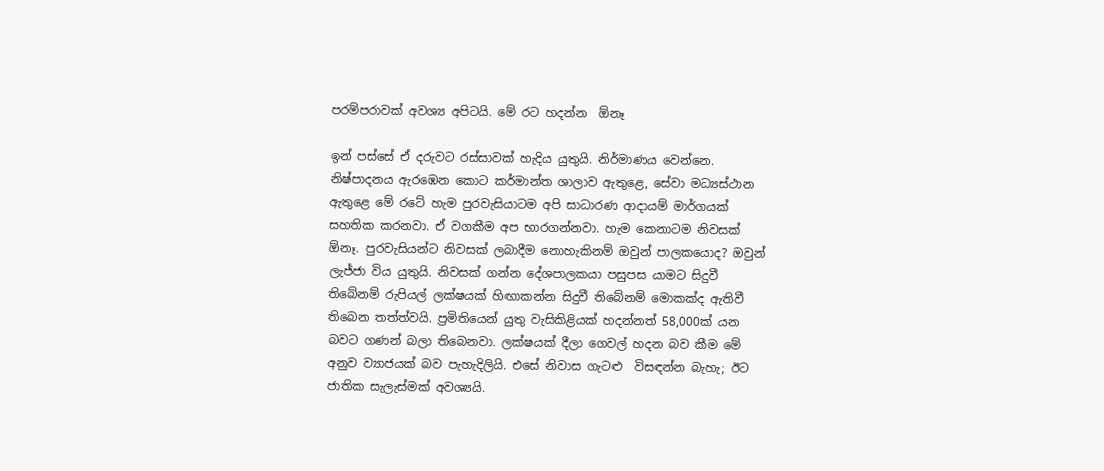පරම්පරාවක් අවශ්‍ය අපිටයි. මේ රට හදන්න  ඕනෑ

ඉන් පස්සේ ඒ දරුවට රස්සාවක් හැදිය යුතුයි. නිර්මාණය වෙන්නෙ. නිෂ්පාදනය ඇරඹෙන කොට කර්මාන්ත ශාලාව ඇතුළෙ, සේවා මධ්‍යස්ථාන ඇතුළෙ මේ රටේ හැම පුරවැසියාටම අපි සාධාරණ ආදායම් මාර්ගයක් සහතික කරනවා. ඒ වගකීම අප භාරගන්නවා. හැම කෙනාටම නිවසක්  ඕනෑ. පුරවැසියන්ට නිවසක් ලබාදීම නොහැකිනම් ඔවුන් පාලකයොද? ඔවුන් ලැජ්ජා විය යුතුයි. නිවසක් ගන්න දේශපාලකයා පසුපස යාමට සිදුවී තිබේනම් රුපියල් ලක්ෂයක් හිඟාකන්න සිදුවී තිබේනම් මොකක්ද ඇතිවී තිබෙන තත්ත්වයි. ප්‍රමිතියෙන් යුතු වැසිකිළියක් හදන්නත් 58,000ක් යන බවට ගණන් බලා තිබෙනවා. ලක්ෂයක් දීලා ගෙවල් හදන බව කීම මේ අනුව ව්‍යාජයක් බව පැහැදිලියි. එසේ නිවාස ගැටළු  විසඳන්න බැහැ; ඊට ජාතික සැලැස්මක් අවශ්‍යයි.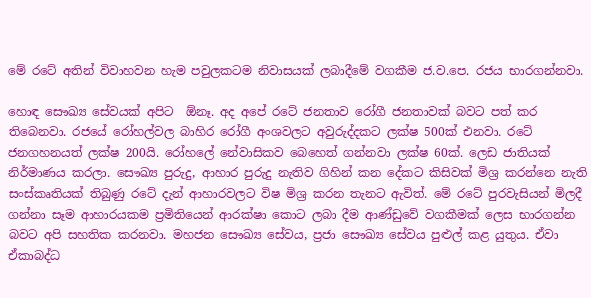මේ රටේ අතින් විවාහවන හැම පවුලකටම නිවාසයක් ලබාදීමේ වගකීම ජ.ව.පෙ. රජය භාරගන්නවා.

හොඳ සෞඛ්‍ය සේවයක් අපිට  ඕනෑ. අද අපේ රටේ ජනතාව රෝගී ජනතාවක් බවට පත් කර තිබෙනවා. රජයේ රෝහල්වල බාහිර රෝගී අංශවලට අවුරුද්දකට ලක්ෂ 500ක් එනවා. රටේ ජනගහනයත් ලක්ෂ 200යි. රෝහලේ නේවාසිකව බෙහෙත් ගන්නවා ලක්ෂ 60ක්. ලෙඩ ජාතියක් නිර්මාණය කරලා. සෞඛ්‍ය පුරුදු, ආහාර පුරුදු නැතිව ගිහින් කන දේකට කිසිවක් මිශ්‍ර කරන්නෙ නැති සංස්කෘතියක් තිබුණු රටේ දැන් ආහාරවලට විෂ මිශ්‍ර කරන තැනට ඇවිත්. මේ රටේ පුරවැසියන් මිලදී ගන්නා සෑම ආහාරයකම ප්‍රමිතියෙන් ආරක්ෂා කොට ලබා දීම ආණ්ඩුවේ වගකීමක් ලෙස භාරගන්න බවට අපි සහතික කරනවා. මහජන සෞඛ්‍ය සේවය, ප්‍රජා සෞඛ්‍ය සේවය පුළුල් කළ යුතුය. ඒවා ඒකාබද්ධ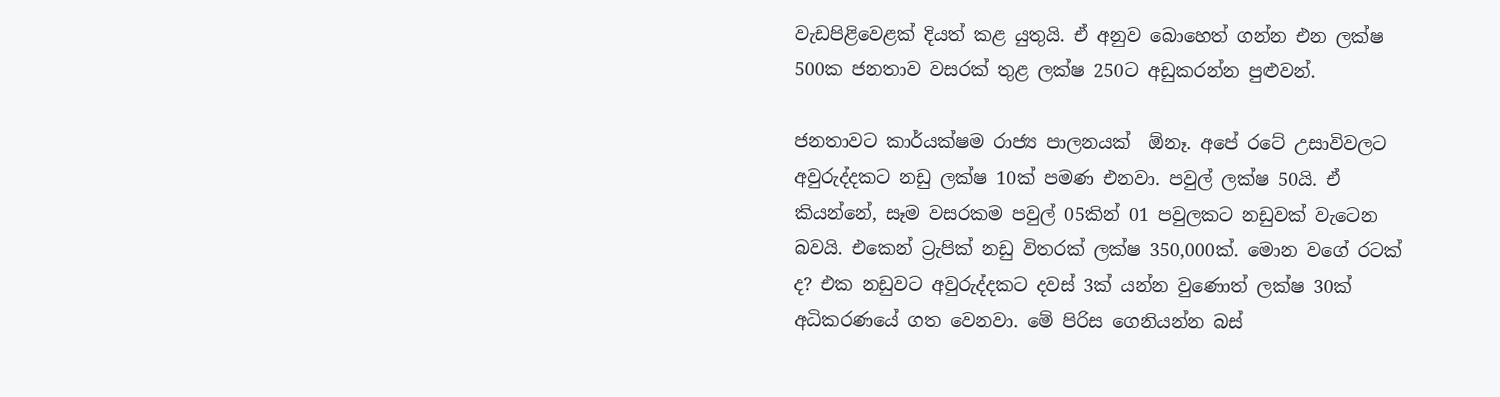වැඩපිළිවෙළක් දියත් කළ යුතුයි. ඒ අනුව බොහෙත් ගන්න එන ලක්ෂ 500ක ජනතාව වසරක් තුළ ලක්ෂ 250ට අඩුකරන්න පුළුවන්.

ජනතාවට කාර්යක්ෂම රාජ්‍ය පාලනයක්  ඕනෑ. අපේ රටේ උසාවිවලට අවුරුද්දකට නඩු ලක්ෂ 10ක් පමණ එනවා. පවුල් ලක්ෂ 50යි. ඒ කියන්නේ, සෑම වසරකම පවුල් 05කින් 01 පවුලකට නඩුවක් වැටෙන බවයි. එකෙන් ට්‍රැපික් නඩු විතරක් ලක්ෂ 350,000ක්. මොන වගේ රටක් ද? එක නඩුවට අවුරුද්දකට දවස් 3ක් යන්න වුණොත් ලක්ෂ 30ක් අධිකරණයේ ගත වෙනවා. මේ පිරිස ගෙනියන්න බස්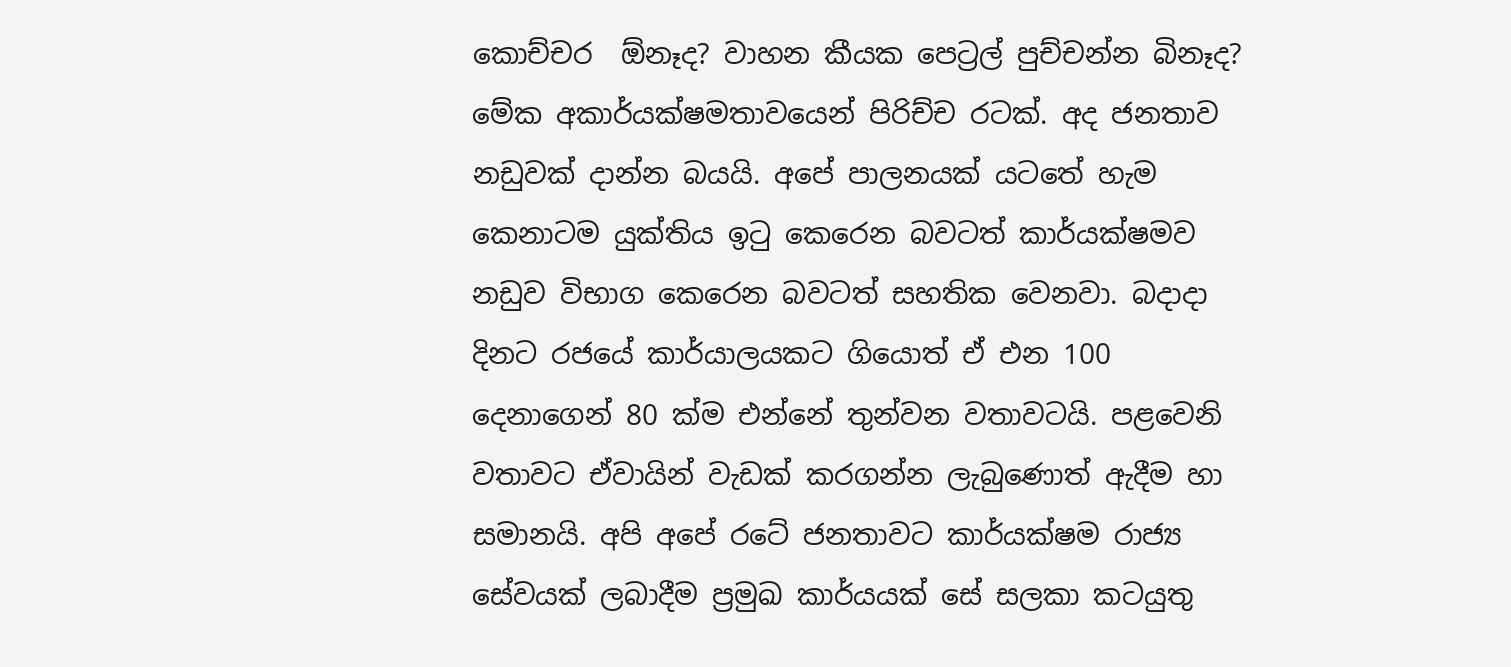කොච්චර  ඕනෑද? වාහන කීයක පෙට්‍රල් පුච්චන්න බිනෑද? මේක අකාර්යක්ෂමතාවයෙන් පිරිච්ච රටක්. අද ජනතාව නඩුවක් දාන්න බයයි. අපේ පාලනයක් යටතේ හැම කෙනාටම යුක්තිය ඉටු කෙරෙන බවටත් කාර්යක්ෂමව නඩුව විභාග කෙරෙන බවටත් සහතික වෙනවා. බදාදා දිනට රජයේ කාර්යාලයකට ගියොත් ඒ එන 100 දෙනාගෙන් 80 ක්ම එන්නේ තුන්වන වතාවටයි. පළවෙනි වතාවට ඒවායින් වැඩක් කරගන්න ලැබුණොත් ඇදීම හා සමානයි. අපි අපේ රටේ ජනතාවට කාර්යක්ෂම රාජ්‍ය සේවයක් ලබාදීම ප්‍රමුඛ කාර්යයක් සේ සලකා කටයුතු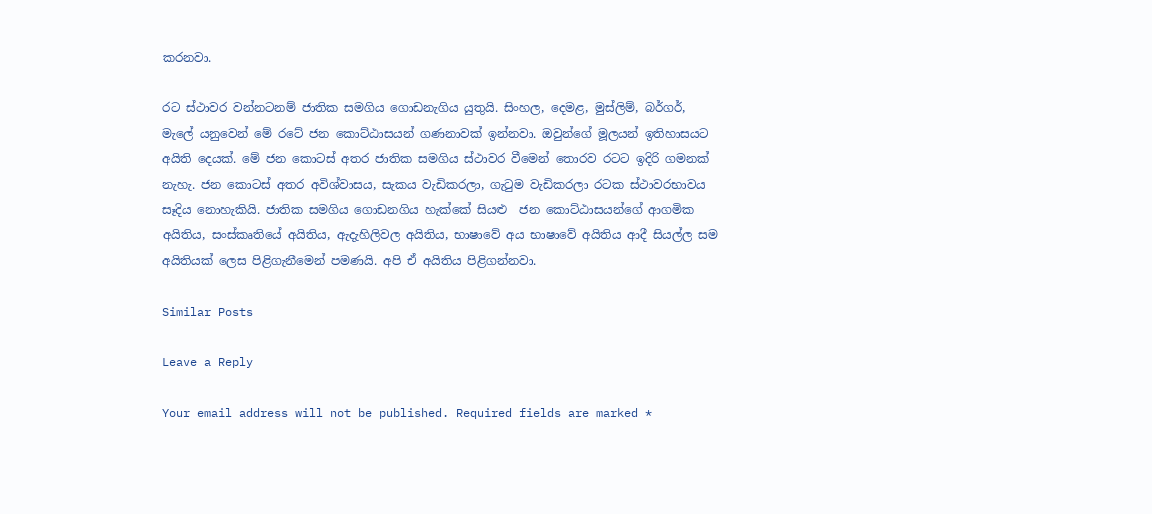කරනවා.

රට ස්ථාවර වන්නටනම් ජාතික සමගිය ගොඩනැගිය යුතුයි. සිංහල, දෙමළ, මුස්ලිම්, බර්ගර්, මැලේ යනුවෙන් මේ රටේ ජන කොට්ඨාසයන් ගණනාවක් ඉන්නවා. ඔවුන්ගේ මූලයන් ඉතිහාසයට අයිති දෙයක්. මේ ජන කොටස් අතර ජාතික සමගිය ස්ථාවර වීමෙන් තොරව රටට ඉදිරි ගමනක් නැහැ. ජන කොටස් අතර අවිශ්වාසය, සැකය වැඩිකරලා, ගැටුම වැඩිකරලා රටක ස්ථාවරභාවය සෑදිය නොහැකියි. ජාතික සමගිය ගොඩනගිය හැක්කේ සියළු  ජන කොට්ඨාසයන්ගේ ආගමික අයිතිය, සංස්කෘතියේ අයිතිය, ඇදැහිලිවල අයිතිය, භාෂාවේ අය භාෂාවේ අයිතිය ආදී සියල්ල සම අයිතියක් ලෙස පිළිගැනීමෙන් පමණයි. අපි ඒ අයිතිය පිළිගන්නවා.

Similar Posts

Leave a Reply

Your email address will not be published. Required fields are marked *